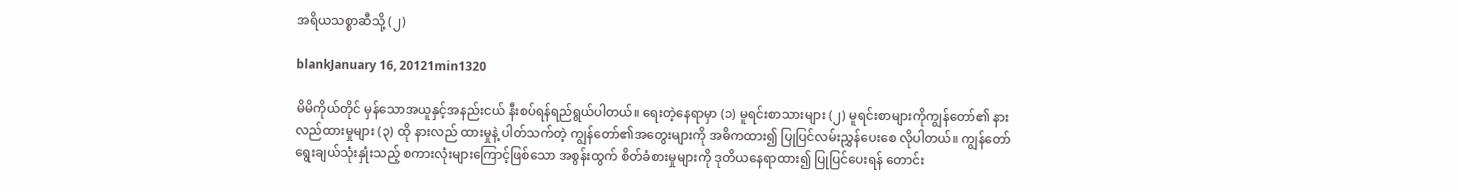အရိယသစ္စာဆီသို့ (၂)

blankJanuary 16, 20121min1320

မိမိကိုယ်တိုင် မှန်သောအယူနှင့်အနည်းငယ် နီးစပ်ရန်ရည်ရွယ်ပါတယ်။ ရေးတဲ့နေရာမှာ (၁) မူရင်းစာသားများ (၂) မူရင်းစာများကိုကျွန်တော်၏ နားလည်ထားမှုများ (၃) ထို နားလည် ထားမှုနဲ့ ပါတ်သက်တဲ့ ကျွန်တော်၏အတွေးများကို အဓိကထား၍ ပြုပြင်လမ်းညွှန်ပေးစေ လိုပါတယ်။ ကျွန်တော်ရွေးချယ်သုံးနှုံးသည့် စကားလုံးများကြောင့်ဖြစ်သော အစွန်းထွက် စိတ်ခံစားမှုများကို ဒုတိယနေရာထား၍ ပြုပြင်ပေးရန် တောင်း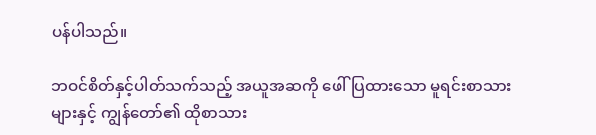ပန်ပါသည်။

ဘဝင်စိတ်နှင့်ပါတ်သက်သည့် အယူအဆကို ဖေါ်ပြထားသော မူရင်းစာသားများနှင့် ကျွန်တော်၏ ထိုစာသား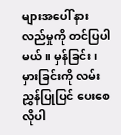များအပေါ် နားလည်မှုကို တင်ပြပါမယ်။ မှန်ခြင်း၊ မှားခြင်းကို လမ်းညွှန်ပြုပြင် ပေးစေ လိုပါ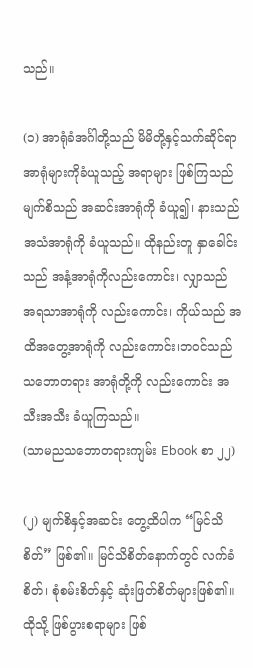သည်။

(၁) အာရုံခံအင်္ဂါတို့သည် မိမိတို့နှင့်သက်ဆိုင်ရာ အာရုံများကိုခံယူသည့် အရာများ ဖြစ်ကြသည် မျက်စိသည် အဆင်းအာရုံကို ခံယူ၍၊ နားသည် အသံအာရုံကို ခံယူသည်။ ထိုနည်းတူ နှာခေါင်း သည် အနံ့အာရုံကိုလည်းကောင်း၊ လျှာသည် အရသာအာရုံကို လည်းကောင်း၊ ကိုယ်သည် အထိအတွေ့အာရုံကို လည်းကောင်း၊ဘဝင်သည် သဘောတရား အာရုံတို့ကို လည်းကောင်း အသီးအသီး ခံယူကြသည်။
(သာမညသဘောတရားကျမ်း Ebook စာ ၂၂)

(၂) မျက်စိနှင့်အဆင်း တွေ့ထိပါက “မြင်သိစိတ်” ဖြစ်၏။ မြင်သိစိတ်နောက်တွင် လက်ခံစိတ်၊ စုံစမ်းစိတ်နှင့် ဆုံးဖြတ်စိတ်များဖြစ်၏။ ထိုသို့ ဖြစ်ပွားစရာများ ဖြစ်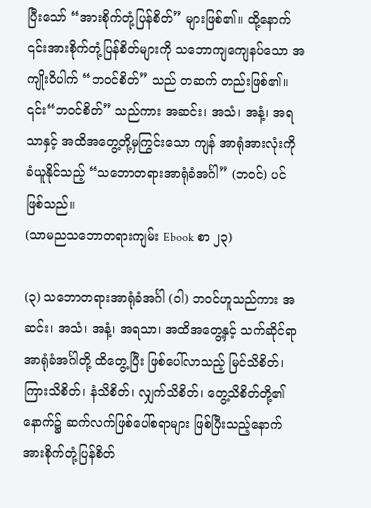ပြီးသော် “အားစိုက်တုံ့ပြန်စိတ်” များဖြစ်၏။ ထို့နောက် ၎င်းအားစိုက်တုံ့ပြန်စိတ်များကို သဘောကျကျေနပ်သော အကျိုးဝိပါက် “ဘဝင်စိတ်” သည် တဆက် တည်းဖြစ်၏။ ၎င်း“ဘဝင်စိတ်” သည်ကား အဆင်း၊ အသံ၊ အနံ့၊ အရသာနှင့် အထိအတွေ့တို့မှကြွင်းသော ကျန် အာရုံအားလုံးကို ခံယူနိုင်သည့် “သဘောတရားအာရုံခံအင်္ဂါ” (ဘဝင်) ပင် ဖြစ်သည်။
(သာမညသဘောတရားကျမ်း Ebook စာ ၂၃)

(၃) သဘောတရားအာရုံခံအင်္ဂါ (ဝါ) ဘဝင်ဟူသည်ကား အဆင်း၊ အသံ၊ အနံ့၊ အရသာ၊ အထိအတွေ့နှင့် သက်ဆိုင်ရာအာရုံခံအင်္ဂါတို့ ထိတွေ့ပြီး ဖြစ်ပေါ်လာသည့် မြင်သိစိတ်၊ ကြားသိစိတ်၊ နံသိစိတ်၊ လျှက်သိစိတ်၊ တွေ့သိစိတ်တို့၏ နောက်၌ ဆက်လက်ဖြစ်ပေါ်စရာများ ဖြစ်ပြီးသည့်နောက် အားစိုက်တုံ့ပြန်စိတ်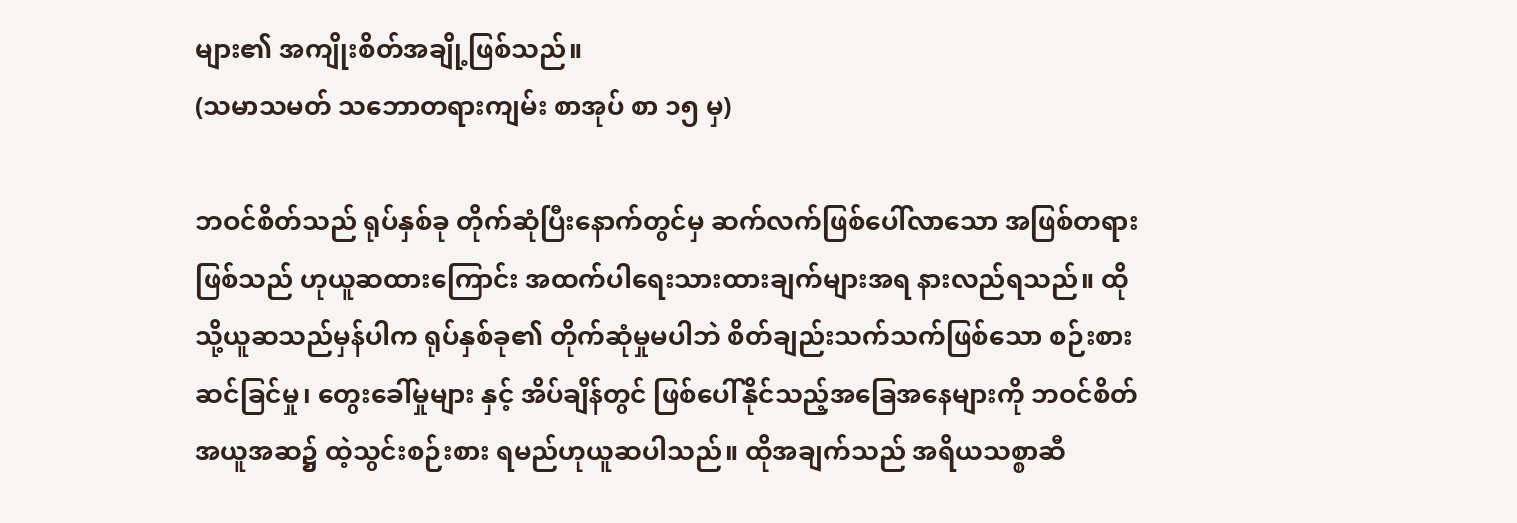များ၏ အကျိုးစိတ်အချို့ဖြစ်သည်။
(သမာသမတ် သဘောတရားကျမ်း စာအုပ် စာ ၁၅ မှ)

ဘဝင်စိတ်သည် ရုပ်နှစ်ခု တိုက်ဆုံပြီးနောက်တွင်မှ ဆက်လက်ဖြစ်ပေါ်လာသော အဖြစ်တရား ဖြစ်သည် ဟုယူဆထားကြောင်း အထက်ပါရေးသားထားချက်များအရ နားလည်ရသည်။ ထိုသို့ယူဆသည်မှန်ပါက ရုပ်နှစ်ခု၏ တိုက်ဆုံမှုမပါဘဲ စိတ်ချည်းသက်သက်ဖြစ်သော စဉ်းစား ဆင်ခြင်မှု၊ တွေးခေါ်မှုများ နှင့် အိပ်ချိန်တွင် ဖြစ်ပေါ်နိုင်သည့်အခြေအနေများကို ဘဝင်စိတ်အယူအဆ၌ ထဲ့သွင်းစဉ်းစား ရမည်ဟုယူဆပါသည်။ ထိုအချက်သည် အရိယသစ္စာဆီ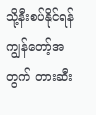သို့နီးစပ်နိုင်ရန် ကျွန်တော့်အတွက် တားဆီး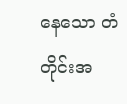နေသော တံတိုင်းအ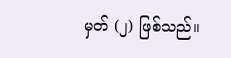မှတ် (၂) ဖြစ်သည်။